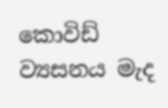කොවිඩ් ව්‍යසනය මැද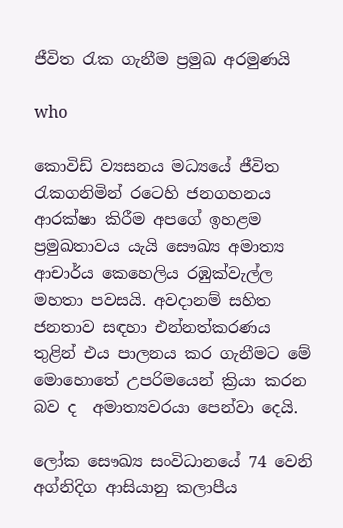ජීවිත රැක ගැනීම ප්‍රමුඛ අරමුණයි

who

කොවිඩ් ව්‍යසනය මධ්‍යයේ ජීවිත රැකගනිමින් රටෙහි ජනගහනය ආරක්ෂා කිරීම අපගේ ඉහළම ප්‍රමුඛතාවය යැයි සෞඛ්‍ය අමාත්‍ය ආචාර්ය කෙහෙලිය රඹුක්වැල්ල මහතා පවසයි. අවදානම් සහිත ජනතාව සඳහා එන්නත්කරණය තුළින් එය පාලනය කර ගැනීමට මේ මොහොතේ උපරිමයෙන් ක්‍රියා කරන බව ද  අමාත්‍යවරයා පෙන්වා දෙයි.

ලෝක සෞඛ්‍ය සංවිධානයේ 74 වෙනි අග්නිදිග ආසියානු කලාපීය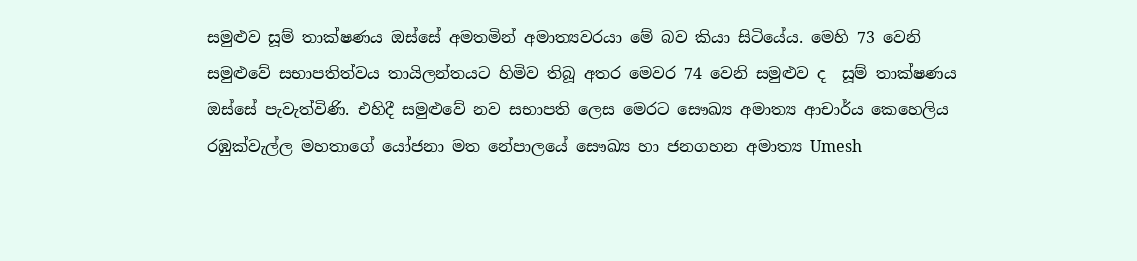සමුළුව සූම් තාක්ෂණය ඔස්සේ අමතමින් අමාත්‍යවරයා මේ බව කියා සිටියේය. මෙහි 73 වෙනි සමුළුවේ සභාපතිත්වය තායිලන්තයට හිමිව තිබූ අතර මෙවර 74 වෙනි සමුළුව ද  සූම් තාක්ෂණය ඔස්සේ පැවැත්විණි. එහිදී සමුළුවේ නව සභාපති ලෙස මෙරට සෞඛ්‍ය අමාත්‍ය ආචාර්ය කෙහෙලිය රඹුක්වැල්ල මහතාගේ යෝජනා මත නේපාලයේ සෞඛ්‍ය හා ජනගහන අමාත්‍ය Umesh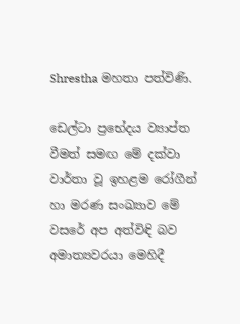Shrestha මහතා පත්විණි.

ඩෙල්ටා ප්‍රභේදය ව්‍යාප්ත වීමත් සමඟ මේ දක්වා වාර්තා වූ ඉහළම රෝගීන් හා මරණ සංඛ්‍යාව මේ වසරේ අප අත්විඳි බව අමාත්‍යවරයා මෙහිදී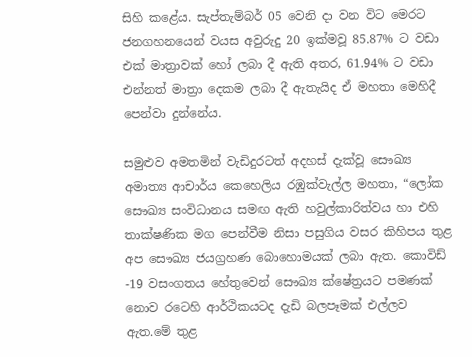සිහි කළේය. සැප්තැම්බර් 05 වෙනි දා වන විට මෙරට ජනගහනයෙන් වයස අවුරුදු 20 ඉක්මවූ 85.87% ට වඩා එක් මාත්‍රාවක් හෝ ලබා දී ඇති අතර, 61.94% ට වඩා එන්නත් මාත්‍රා දෙකම ලබා දී ඇතැයිද ඒ මහතා මෙහිදී පෙන්වා දුන්නේය.

සමුළුව අමතමින් වැඩිදුරටත් අදහස් දැක්වූ සෞඛ්‍ය අමාත්‍ය ආචාර්ය කෙහෙලිය රඹුක්වැල්ල මහතා, “ලෝක සෞඛ්‍ය සංවිධානය සමඟ ඇති හවුල්කාරිත්වය හා එහි තාක්ෂණික මග පෙන්වීම නිසා පසුගිය වසර කිහිපය තුළ අප සෞඛ්‍ය ජයග්‍රහණ බොහොමයක් ලබා ඇත. කොවිඩ් -19 වසංගතය හේතුවෙන් සෞඛ්‍ය ක්ෂේත්‍රයට පමණක් නොව රටෙහි ආර්ථිකයටද දැඩි බලපෑමක් එල්ලව ඇත.මේ තුළ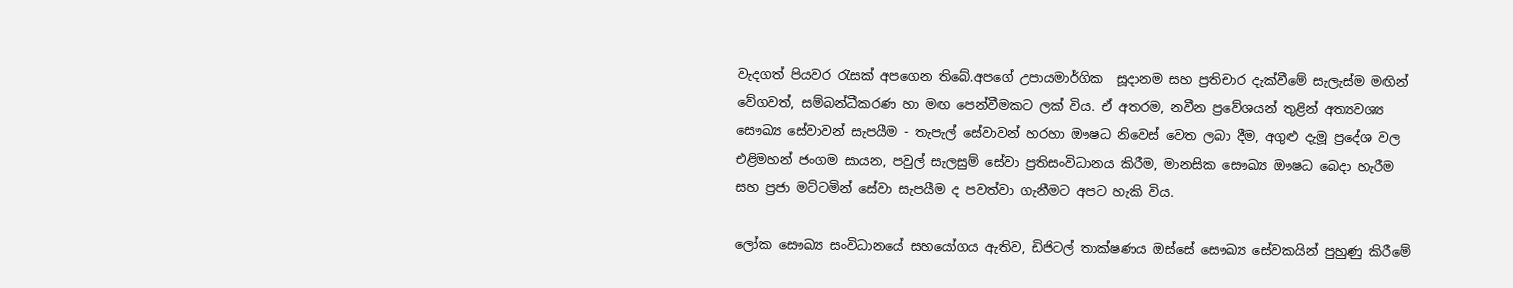වැදගත් පියවර රැසක් අපගෙන තිබේ.අපගේ උපායමාර්ගික  සූදානම සහ ප්‍රතිචාර දැක්වීමේ සැලැස්ම මඟින් වේගවත්, සම්බන්ධීකරණ හා මඟ පෙන්වීමකට ලක් විය. ඒ අතරම, නවීන ප්‍රවේශයන් තුළින් අත්‍යවශ්‍ය සෞඛ්‍ය සේවාවන් සැපයීම - තැපැල් සේවාවන් හරහා ඖෂධ නිවෙස් වෙත ලබා දීම, අගුළු දැමූ ප්‍රදේශ වල එළිමහන් ජංගම සායන, පවුල් සැලසුම් සේවා ප්‍රතිසංවිධානය කිරීම, මානසික සෞඛ්‍ය ඖෂධ බෙදා හැරීම සහ ප්‍රජා මට්ටමින් සේවා සැපයීම ද පවත්වා ගැනීමට අපට හැකි විය.

ලෝක සෞඛ්‍ය සංවිධානයේ සහයෝගය ඇතිව, ඩිජිටල් තාක්ෂණය ඔස්සේ සෞඛ්‍ය සේවකයින් පුහුණු කිරීමේ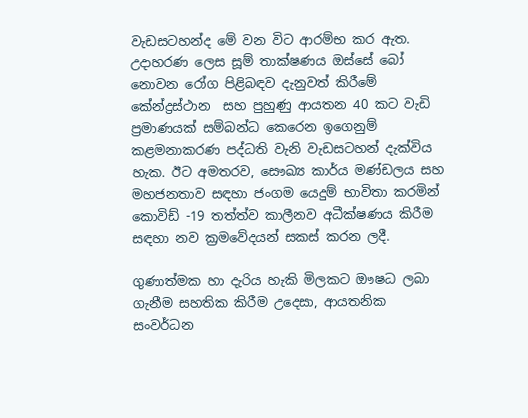වැඩසටහන්ද මේ වන විට ආරම්භ කර ඇත. උදාහරණ ලෙස සූම් තාක්ෂණය ඔස්සේ බෝ නොවන රෝග පිළිබඳව දැනුවත් කිරීමේ කේන්ද්‍රස්ථාන  සහ පුහුණු ආයතන 40 කට වැඩි ප්‍රමාණයක් සම්බන්ධ කෙරෙන ඉගෙනුම් කළමනාකරණ පද්ධති වැනි වැඩසටහන් දැක්විය හැක. ඊට අමතරව, සෞඛ්‍ය කාර්ය මණ්ඩලය සහ මහජනතාව සඳහා ජංගම යෙදුම් භාවිතා කරමින් කොවිඩ් -19 තත්ත්ව කාලීනව අධීක්ෂණය කිරීම සඳහා නව ක්‍රමවේදයන් සකස් කරන ලදී.

ගුණාත්මක හා දැරිය හැකි මිලකට ඖෂධ ලබා ගැනීම සහතික කිරීම උදෙසා, ආයතනික සංවර්ධන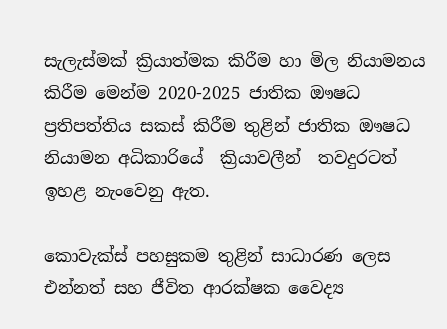සැලැස්මක් ක්‍රියාත්මක කිරීම හා මිල නියාමනය  කිරීම මෙන්ම 2020-2025 ජාතික ඖෂධ ප්‍රතිපත්තිය සකස් කිරීම තුළින් ජාතික ඖෂධ නියාමන අධිකාරියේ  ක්‍රියාවලීන්  තවදුරටත් ඉහළ නැංවෙනු ඇත.

කොවැක්ස් පහසුකම තුළින් සාධාරණ ලෙස එන්නත් සහ ජීවිත ආරක්ෂක වෛද්‍ය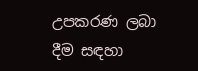උපකරණ ලබා දීම සඳහා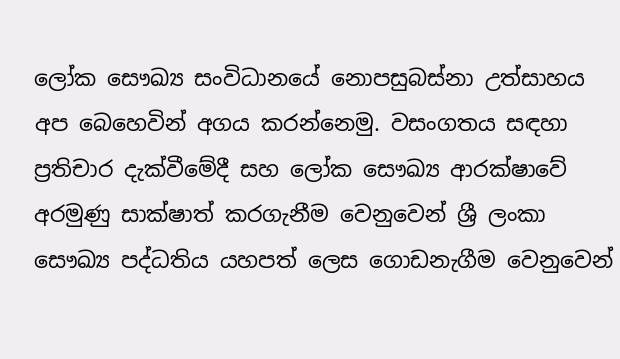ලෝක සෞඛ්‍ය සංවිධානයේ නොපසුබස්නා උත්සාහය අප බෙහෙවින් අගය කරන්නෙමු. වසංගතය සඳහා ප්‍රතිචාර දැක්වීමේදී සහ ලෝක සෞඛ්‍ය ආරක්ෂාවේ අරමුණු සාක්ෂාත් කරගැනීම වෙනුවෙන් ශ්‍රී ලංකා සෞඛ්‍ය පද්ධතිය යහපත් ලෙස ගොඩනැගීම වෙනුවෙන්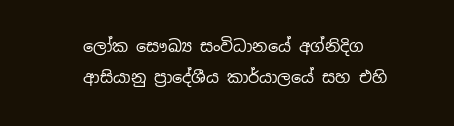ලෝක සෞඛ්‍ය සංවිධානයේ අග්නිදිග ආසියානු ප්‍රාදේශීය කාර්යාලයේ සහ එහි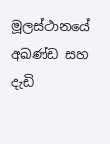මූලස්ථානයේ අඛණ්ඩ සහ දැඩි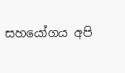සහයෝගය අපි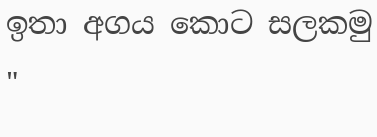ඉතා අගය කොට සලකමු "